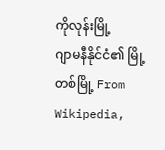ကိုလုန်းမြို့
ဂျာမနီနိုင်ငံ၏ မြို့တစ်မြို့ From Wikipedia,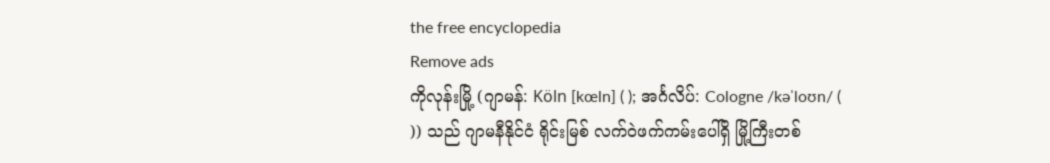the free encyclopedia
Remove ads
ကိုလုန်းမြို့ (ဂျာမန်: Köln [kœln] ( ); အင်္ဂလိပ်: Cologne /kəˈloʊn/ (
)) သည် ဂျာမနီနိုင်ငံ ရိုင်းမြစ် လက်ဝဲဖက်ကမ်းပေါ်ရှိ မြို့ကြီးတစ်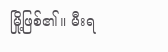မြို့ဖြစ်၏။ မီးရ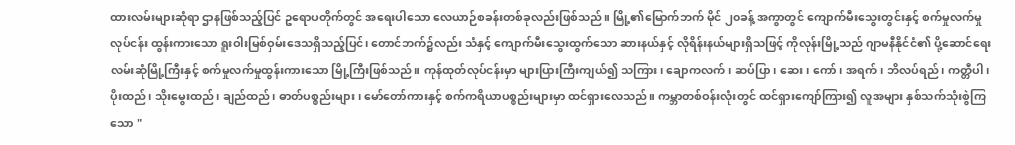ထားလမ်းများဆုံရာ ဌာနဖြစ်သည့်ပြင် ဥရောပတိုက်တွင် အရေးပါသော လေယာဉ်စခန်းတစ်ခုလည်းဖြစ်သည်။ မြို့၏မြောက်ဘက် မိုင် ၂၀ခန့် အကွာတွင် ကျောက်မီးသွေးတွင်းနှင့် စက်မှုလက်မှုလုပ်ငန်း ထွန်းကားသော ရူးဝါးမြစ်ဝှမ်းဒေသရှိသည့်ပြင်၊ တောင်ဘက်၌လည်း သံနှင့် ကျောက်မီးသွေးထွက်သော ဆားနယ်နှင့် လိုရိန်းနယ်များရှိသဖြင့် ကိုလုန်းမြို့သည် ဂျာမနီနိုင်ငံ၏ ပို့ဆောင်ရေးလမ်းဆုံမြို့ကြီးနှင့် စက်မှုလက်မှုထွန်းကားသော မြို့ကြီးဖြစ်သည်။ ကုန်ထုတ်လုပ်ငန်းမှာ များပြားကြီးကျယ်၍ သကြား၊ ချောကလက်၊ ဆပ်ပြာ၊ ဆေး၊ ကော်၊ အရက်၊ ဘိလပ်ရည်၊ ကတ္တီပါ၊ ပိုးထည်၊ သိုးမွေးထည်၊ ချည်ထည်၊ ဓာတ်ပစ္စည်းများ၊ မော်တော်ကားနှင့် စက်ကရိယာပစ္စည်းများမှာ ထင်ရှားလေသည်။ ကမ္ဘာတစ်ဝန်းလုံးတွင် ထင်ရှားကျော်ကြား၍ လူအများ နှစ်သက်သုံးစွဲကြသော "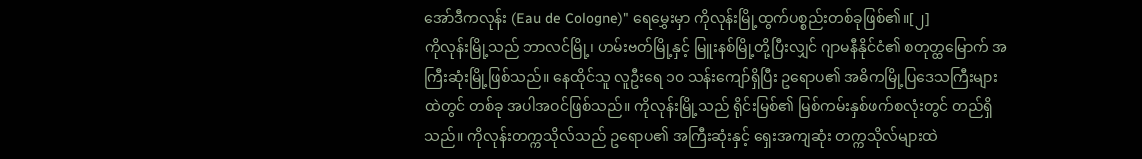အော်ဒီကလုန်း (Eau de Cologne)" ရေမွှေးမှာ ကိုလုန်းမြို့ထွက်ပစ္စည်းတစ်ခုဖြစ်၏။[၂]
ကိုလုန်းမြို့သည် ဘာလင်မြို့၊ ဟမ်းဗတ်မြို့နှင့် မြူးနစ်မြို့တို့ပြီးလျှင် ဂျာမနီနိုင်ငံ၏ စတုတ္ထမြောက် အကြီးဆုံးမြို့ဖြစ်သည်။ နေထိုင်သူ လူဦးရေ ၁၀ သန်းကျော်ရှိပြီး ဥရောပ၏ အဓိကမြို့ပြဒေသကြီးများထဲတွင် တစ်ခု အပါအဝင်ဖြစ်သည်။ ကိုလုန်းမြို့သည် ရိုင်းမြစ်၏ မြစ်ကမ်းနှစ်ဖက်စလုံးတွင် တည်ရှိသည်။ ကိုလုန်းတက္ကသိုလ်သည် ဥရောပ၏ အကြီးဆုံးနှင့် ရှေးအကျဆုံး တက္ကသိုလ်များထဲ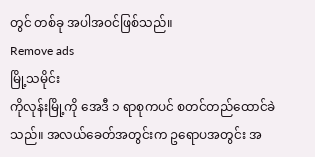တွင် တစ်ခု အပါအဝင်ဖြစ်သည်။
Remove ads
မြို့သမိုင်း
ကိုလုန်းမြို့ကို အေဒီ ၁ ရာစုကပင် စတင်တည်ထောင်ခဲသည်။ အလယ်ခေတ်အတွင်းက ဥရောပအတွင်း အ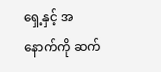ရှေ့နှင့် အနောက်ကို ဆက်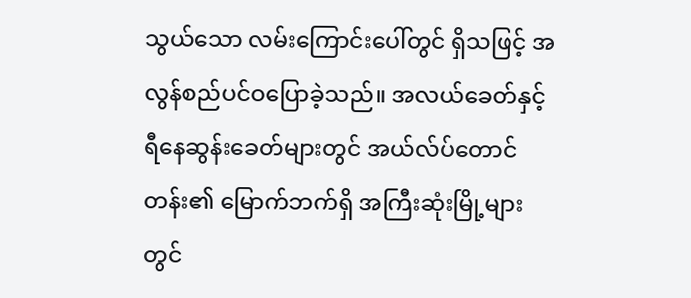သွယ်သော လမ်းကြောင်းပေါ်တွင် ရှိသဖြင့် အလွန်စည်ပင်ဝပြောခဲ့သည်။ အလယ်ခေတ်နှင့် ရီနေဆွန်းခေတ်များတွင် အယ်လ်ပ်တောင်တန်း၏ မြောက်ဘက်ရှိ အကြီးဆုံးမြို့များတွင်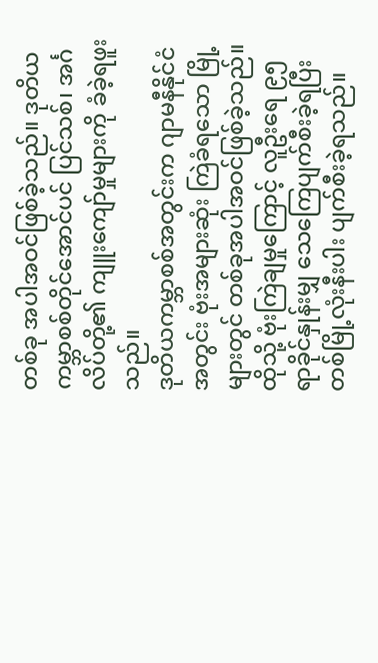တစ်ခု အပါအဝင်ဖြစ်ခဲ့သည်။ ဒုတိယကမ္ဘာစစ်တိုင်အောင်ပင် ပြင်သစ်၊ အင်္ဂလိပ်တို့၏ ကျူးကျော်မှုများကို ခံခဲ့ရဖူးသည်။
ဒုတိယကမ္ဘာစစ်အတွင်းက ဂျာမနီနိုင်ငံအတွင်း ဗုံးအများဆုံး ကြဲခံရသော မြို့များတွင် တစ်ခုအပါအဝင်ဖြစ်ခဲ့သည်။ ထိုသို့ ဗုံးကြဲချမှုကြောင့် လူဦးရေ ၉၅ ရာခိုင်နှုန်းမျှ သေကြေပျက်စီးခဲ့ရပြီး တစ်မြို့လုံးနီးပါး ပျက်စီးခဲ့ရသည်။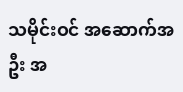သမိုင်းဝင် အဆောက်အဦး အ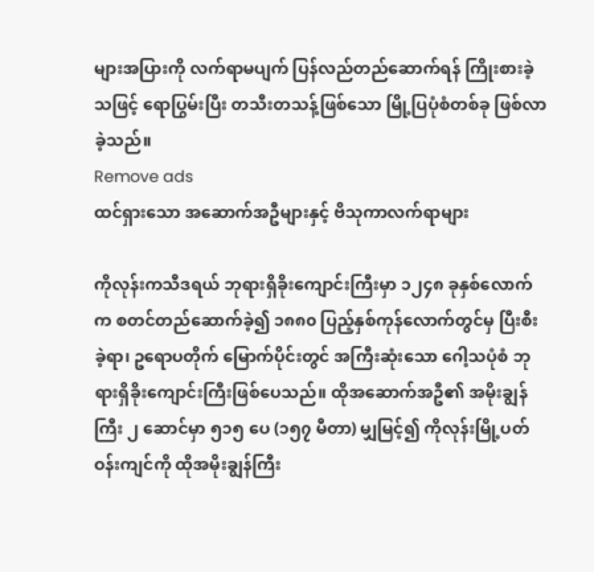များအပြားကို လက်ရာမပျက် ပြန်လည်တည်ဆောက်ရန် ကြိုးစားခဲ့သဖြင့် ရောပြွမ်းပြီး တသီးတသန့်ဖြစ်သော မြို့ပြပုံစံတစ်ခု ဖြစ်လာခဲ့သည်။
Remove ads
ထင်ရှားသော အဆောက်အဦများနှင့် ဗိသုကာလက်ရာများ

ကိုလုန်းကသီဒရယ် ဘုရားရှိခိုးကျောင်းကြီးမှာ ၁၂၄၈ ခုနှစ်လောက်က စတင်တည်ဆောက်ခဲ့၍ ၁၈၈၀ ပြည့်နှစ်ကုန်လောက်တွင်မှ ပြီးစီးခဲ့ရာ၊ ဥရောပတိုက် မြောက်ပိုင်းတွင် အကြီးဆုံးသော ဂေါ့သပုံစံ ဘုရားရှိခိုးကျောင်းကြီးဖြစ်ပေသည်။ ထိုအဆောက်အဦ၏ အမိုးချွန်ကြီး ၂ ဆောင်မှာ ၅၁၅ ပေ (၁၅၇ မီတာ) မျှမြင့်၍ ကိုလုန်းမြို့ပတ်ဝန်းကျင်ကို ထိုအမိုးချွန်ကြီး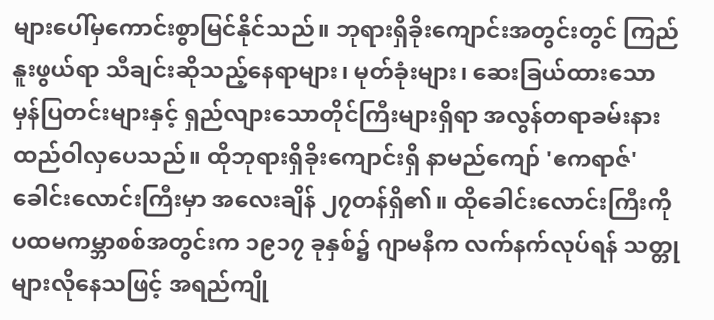များပေါ်မှကောင်းစွာမြင်နိုင်သည်။ ဘုရားရှိခိုးကျောင်းအတွင်းတွင် ကြည်နူးဖွယ်ရာ သီချင်းဆိုသည့်နေရာများ၊ မုတ်ခုံးများ၊ ဆေးခြယ်ထားသော မှန်ပြတင်းများနှင့် ရှည်လျားသောတိုင်ကြီးများရှိရာ အလွန်တရာခမ်းနားထည်ဝါလှပေသည်။ ထိုဘုရားရှိခိုးကျောင်းရှိ နာမည်ကျော် 'ဧကရာဇ်' ခေါင်းလောင်းကြီးမှာ အလေးချိန် ၂၇တန်ရှိ၏။ ထိုခေါင်းလောင်းကြီးကို ပထမကမ္ဘာစစ်အတွင်းက ၁၉၁၇ ခုနှစ်၌ ဂျာမနီက လက်နက်လုပ်ရန် သတ္တုများလိုနေသဖြင့် အရည်ကျို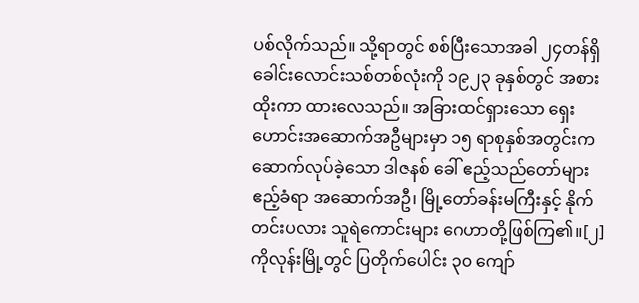ပစ်လိုက်သည်။ သို့ရာတွင် စစ်ပြီးသောအခါ ၂၄တန်ရှိ ခေါင်းလောင်းသစ်တစ်လုံးကို ၁၉၂၃ ခုနှစ်တွင် အစားထိုးကာ ထားလေသည်။ အခြားထင်ရှားသော ရှေးဟောင်းအဆောက်အဦများမှာ ၁၅ ရာစုနှစ်အတွင်းက ဆောက်လုပ်ခဲ့သော ဒါဇနစ် ခေါ် ဧည့်သည်တော်များ ဧည့်ခံရာ အဆောက်အဦ၊ မြို့တော်ခန်းမကြီးနှင့် နိုက်တင်းပလား သူရဲကောင်းများ ဂေဟာတို့ဖြစ်ကြ၏။[၂]
ကိုလုန်းမြို့တွင် ပြတိုက်ပေါင်း ၃၀ ကျော်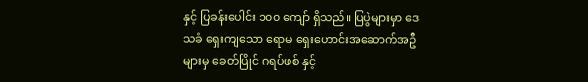နှင့် ပြခန်းပေါင်း ၁၀၀ ကျော် ရှိသည်။ ပြပွဲများမှာ ဒေသခံ ရှေးကျသော ရောမ ရှေးဟောင်းအဆောက်အဦများမှ ခေတ်ပြိုင် ဂရပ်ဖစ် နှင့်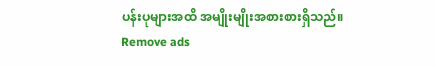ပန်းပုများအထိ အမျိုးမျိုးအစားစားရှိသည်။
Remove ads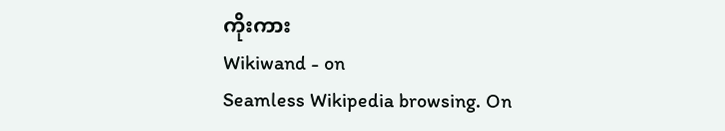ကိုးကား
Wikiwand - on
Seamless Wikipedia browsing. On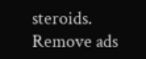steroids.
Remove ads